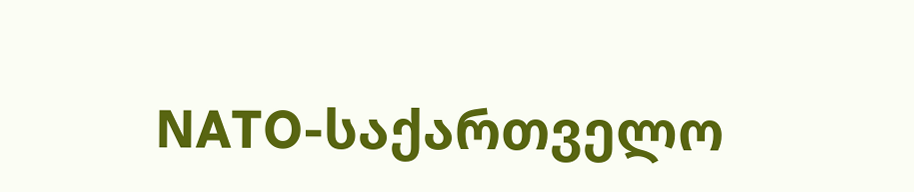NATO-საქართველო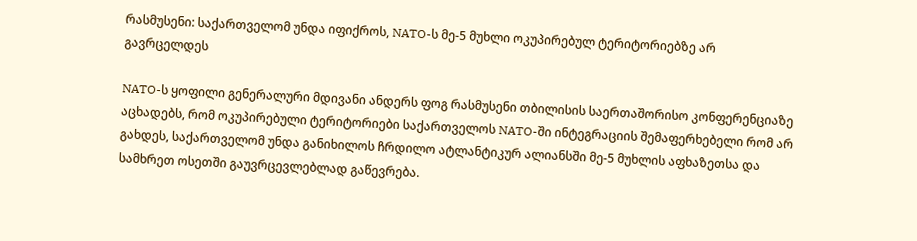რასმუსენი: საქართველომ უნდა იფიქროს, NATO-ს მე-5 მუხლი ოკუპირებულ ტერიტორიებზე არ გავრცელდეს

NATO-ს ყოფილი გენერალური მდივანი ანდერს ფოგ რასმუსენი თბილისის საერთაშორისო კონფერენციაზე აცხადებს, რომ ოკუპირებული ტერიტორიები საქართველოს NATO-ში ინტეგრაციის შემაფერხებელი რომ არ გახდეს, საქართველომ უნდა განიხილოს ჩრდილო ატლანტიკურ ალიანსში მე-5 მუხლის აფხაზეთსა და სამხრეთ ოსეთში გაუვრცევლებლად გაწევრება.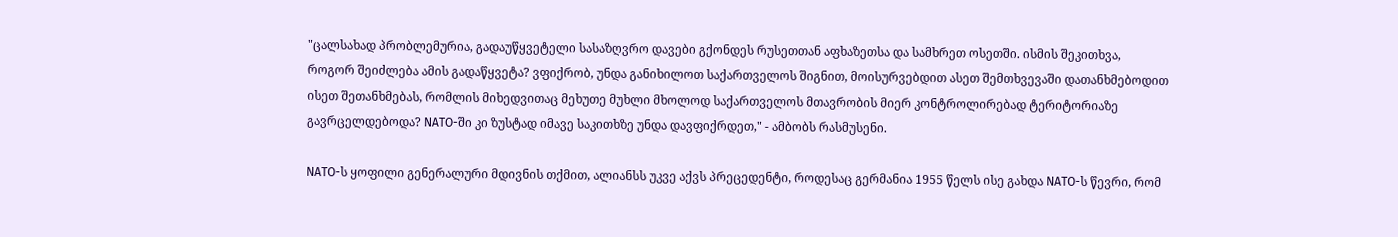"ცალსახად პრობლემურია, გადაუწყვეტელი სასაზღვრო დავები გქონდეს რუსეთთან აფხაზეთსა და სამხრეთ ოსეთში. ისმის შეკითხვა, როგორ შეიძლება ამის გადაწყვეტა? ვფიქრობ, უნდა განიხილოთ საქართველოს შიგნით, მოისურვებდით ასეთ შემთხვევაში დათანხმებოდით ისეთ შეთანხმებას, რომლის მიხედვითაც მეხუთე მუხლი მხოლოდ საქართველოს მთავრობის მიერ კონტროლირებად ტერიტორიაზე გავრცელდებოდა? NATO-ში კი ზუსტად იმავე საკითხზე უნდა დავფიქრდეთ," - ამბობს რასმუსენი.

NATO-ს ყოფილი გენერალური მდივნის თქმით, ალიანსს უკვე აქვს პრეცედენტი, როდესაც გერმანია 1955 წელს ისე გახდა NATO-ს წევრი, რომ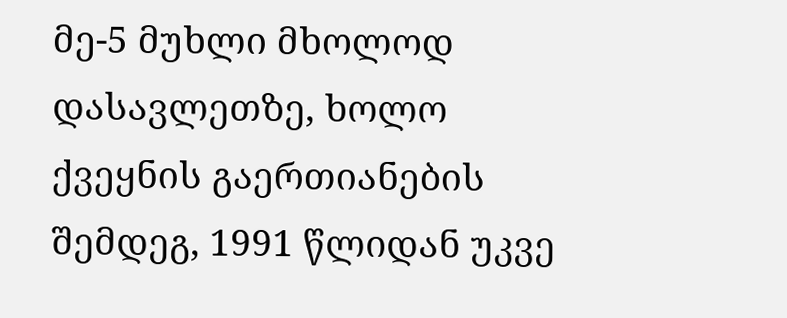მე-5 მუხლი მხოლოდ დასავლეთზე, ხოლო ქვეყნის გაერთიანების შემდეგ, 1991 წლიდან უკვე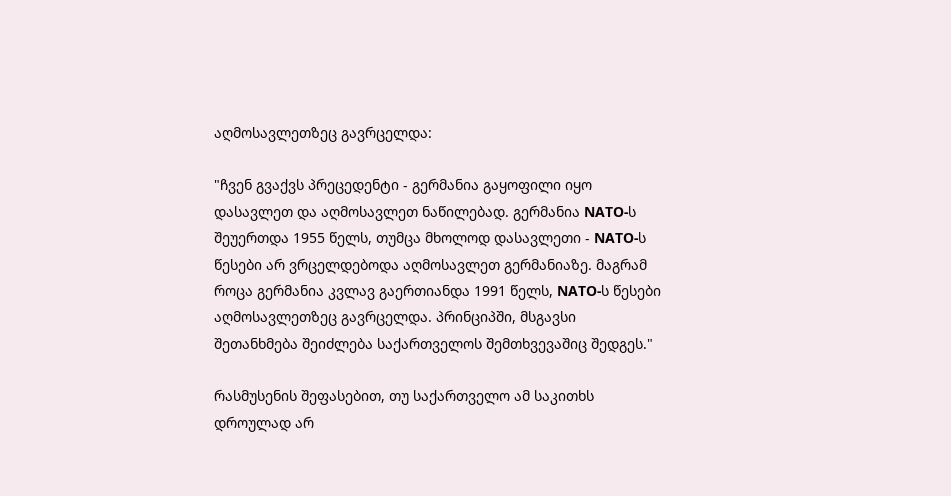აღმოსავლეთზეც გავრცელდა:

"ჩვენ გვაქვს პრეცედენტი - გერმანია გაყოფილი იყო დასავლეთ და აღმოსავლეთ ნაწილებად. გერმანია NATO-ს შეუერთდა 1955 წელს, თუმცა მხოლოდ დასავლეთი - NATO-ს წესები არ ვრცელდებოდა აღმოსავლეთ გერმანიაზე. მაგრამ როცა გერმანია კვლავ გაერთიანდა 1991 წელს, NATO-ს წესები აღმოსავლეთზეც გავრცელდა. პრინციპში, მსგავსი შეთანხმება შეიძლება საქართველოს შემთხვევაშიც შედგეს."

რასმუსენის შეფასებით, თუ საქართველო ამ საკითხს დროულად არ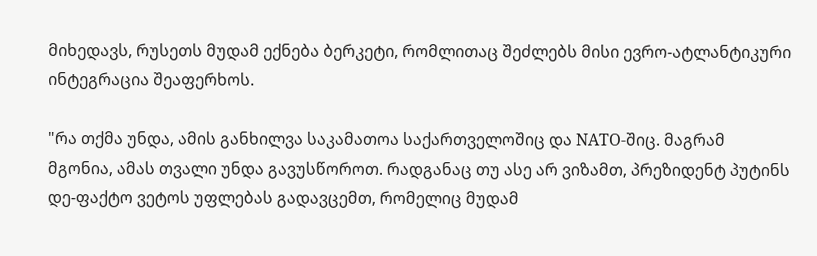მიხედავს, რუსეთს მუდამ ექნება ბერკეტი, რომლითაც შეძლებს მისი ევრო-ატლანტიკური ინტეგრაცია შეაფერხოს.

"რა თქმა უნდა, ამის განხილვა საკამათოა საქართველოშიც და NATO-შიც. მაგრამ მგონია, ამას თვალი უნდა გავუსწოროთ. რადგანაც თუ ასე არ ვიზამთ, პრეზიდენტ პუტინს დე-ფაქტო ვეტოს უფლებას გადავცემთ, რომელიც მუდამ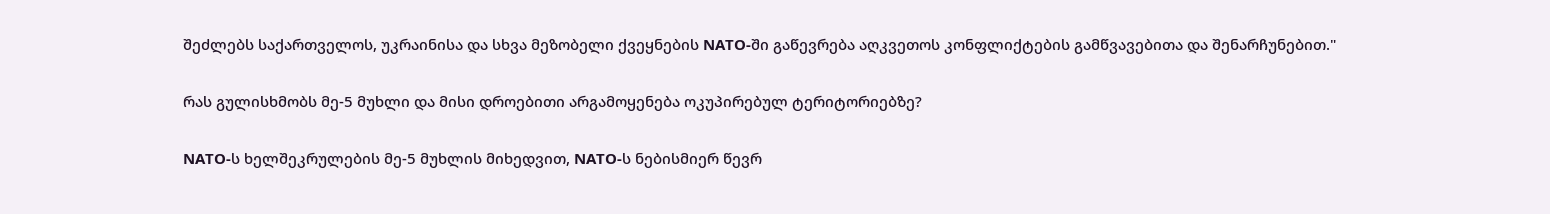შეძლებს საქართველოს, უკრაინისა და სხვა მეზობელი ქვეყნების NATO-ში გაწევრება აღკვეთოს კონფლიქტების გამწვავებითა და შენარჩუნებით."

რას გულისხმობს მე-5 მუხლი და მისი დროებითი არგამოყენება ოკუპირებულ ტერიტორიებზე?

NATO-ს ხელშეკრულების მე-5 მუხლის მიხედვით, NATO-ს ნებისმიერ წევრ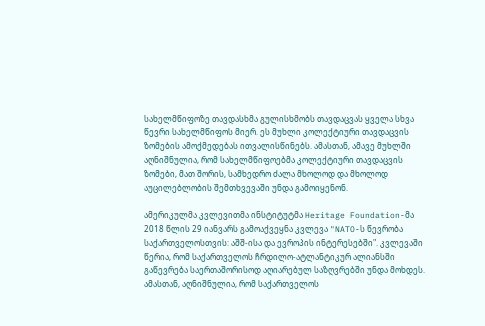სახელმწიფოზე თავდასხმა გულისხმობს თავდაცვას ყველა სხვა წევრი სახელმწიფოს მიერ. ეს მუხლი კოლექტიური თავდაცვის ზომების ამოქმედებას ითვალისწინებს. ამასთან, ამავე მუხლში აღნიშნულია, რომ სახელმწიფოებმა კოლექტიური თავდაცვის ზომები, მათ შორის, სამხედრო ძალა მხოლოდ და მხოლოდ აუცილებლობის შემთხვევაში უნდა გამოიყენონ.

ამერიკულმა კვლევითმა ინსტიტუტმა Heritage Foundation-მა 2018 წლის 29 იანვარს გამოაქვეყნა კვლევა "NATO-ს წევრობა საქართველოსთვის: აშშ-ისა და ევროპის ინტერესებში". კვლევაში წერია, რომ საქართველოს ჩრდილო-ატლანტიკურ ალიანსში გაწევრება საერთაშორისოდ აღიარებულ საზღვრებში უნდა მოხდეს. ამასთან, აღნიშნულია, რომ საქართველოს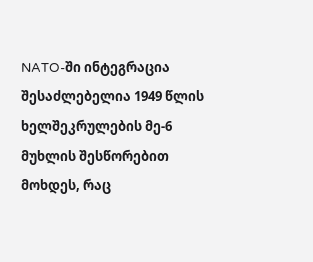NATO-ში ინტეგრაცია შესაძლებელია 1949 წლის ხელშეკრულების მე-6 მუხლის შესწორებით მოხდეს, რაც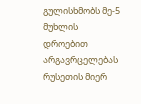გულისხმობს მე-5 მუხლის დროებით არგავრცელებას რუსეთის მიერ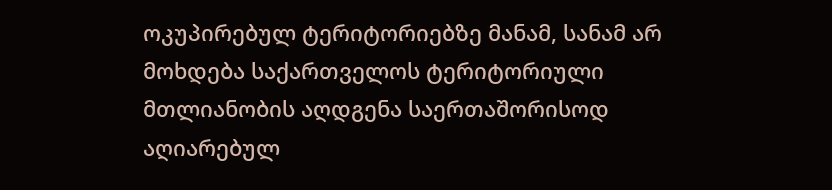ოკუპირებულ ტერიტორიებზე მანამ, სანამ არ მოხდება საქართველოს ტერიტორიული მთლიანობის აღდგენა საერთაშორისოდ აღიარებულ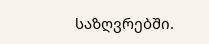საზღვრებში.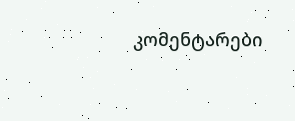კომენტარები